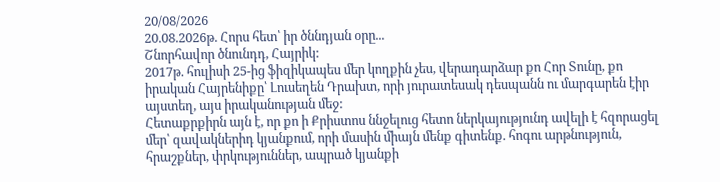20/08/2026
20.08.2026թ. Հորս հետ՝ իր ծննդյան օրը...
Շնորհավոր ծնունդդ, Հայրիկ:
2017թ. հուլիսի 25-ից ֆիզիկապես մեր կողքին չես, վերադարձար քո Հոր Տունը, քո իրական Հայրենիքը՝ Լուսեղեն Դրախտ, որի յուրատեսակ դեսպանն ու մարգարեն էիր այստեղ, այս իրականության մեջ:
Հետաքրքիրն այն է, որ քո ի Քրիստոս ննջելուց հետո ներկայությունդ ավելի է հզորացել մեր՝ զավակներիդ կյանքում, որի մասին միայն մենք գիտենք. հոգու արթնություն, հրաշքներ, փրկություններ, ապրած կյանքի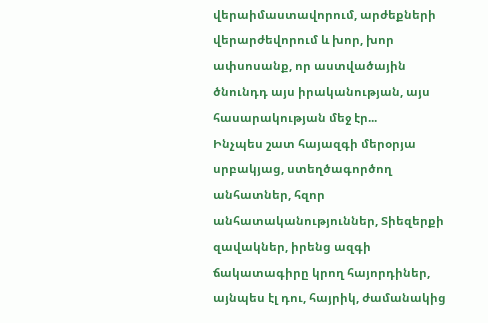վերաիմաստավորում, արժեքների վերարժեվորում և խոր, խոր ափսոսանք, որ աստվածային ծնունդդ այս իրականության, այս հասարակության մեջ էր...
Ինչպես շատ հայազգի մերօրյա սրբակյաց, ստեղծագործող անհատներ, հզոր անհատականություններ, Տիեզերքի զավակներ, իրենց ազգի ճակատագիրը կրող հայորդիներ, այնպես էլ դու, հայրիկ, ժամանակից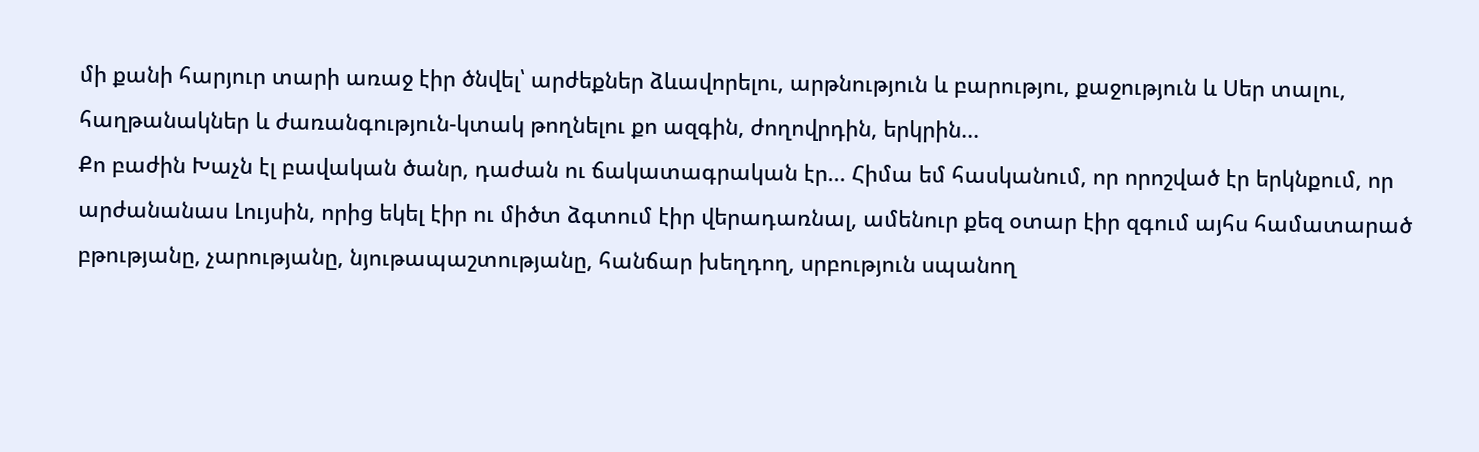մի քանի հարյուր տարի առաջ էիր ծնվել՝ արժեքներ ձևավորելու, արթնություն և բարությու, քաջություն և Սեր տալու, հաղթանակներ և ժառանգություն-կտակ թողնելու քո ազգին, ժողովրդին, երկրին...
Քո բաժին Խաչն էլ բավական ծանր, դաժան ու ճակատագրական էր... Հիմա եմ հասկանում, որ որոշված էր երկնքում, որ արժանանաս Լույսին, որից եկել էիր ու միծտ ձգտում էիր վերադառնալ, ամենուր քեզ օտար էիր զգում այհս համատարած բթությանը, չարությանը, նյութապաշտությանը, հանճար խեղդող, սրբություն սպանող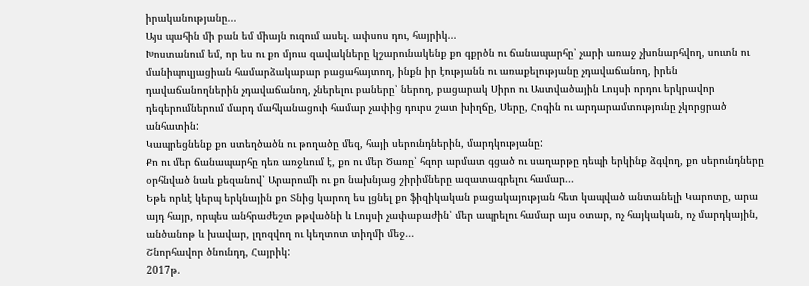իրականությանը...
Այս պահին մի բան եմ միայն ուզում ասել. ափսոս դու, հայրիկ...
Խոստանում եմ, որ ես ու քո մյուս զավակները կշարունակենք քո գքրծն ու ճանապարհը՝ չարի առաջ չխոնարհվող, սուտն ու մանիպուլյացիան համարձակաբար բացահայտող, ինքն իր էությանն ու առաքելությանը չդավաճանող, իրեն դավաճանողներին չդավաճանող, չներելու բաները՝ ներող, բացարակ Սիրո ու Աստվածային Լույսի որդու երկրավոր դեգերումներում մարդ մահկանացուի համար չափից դուրս շատ խիղճը, Սերը, Հոգին ու արդարամտությունը չկորցրած անհատին:
Կապրեցնենք քո ստեղծածն ու թողածը մեզ, հայի սերունդներին, մարդկությանը:
Քո ու մեր ճանապարհը դեռ առջևում է, քո ու մեր Ծառը՝ հզոր արմատ գցած ու սաղարթը դեպի երկինք ձգվող, քո սերունդները օրհնված նաև քեզանով՝ Արարումի ու քո նախնյաց շիրիմները ազատագրելու համար...
Եթե որևէ կերպ երկնային քո Տնից կարող ես լցնել քո ֆիզիկական բացակայության հետ կապված անտանելի Կարոտը, արա այդ հայր, որպես անհրաժեշտ թթվածնի և Լույսի չափաբաժին՝ մեր ապրելու համար այս օտար, ոչ հայկական, ոչ մարդկային, անծանոթ և խավար, լղոզվող ու կեղտոտ տիղմի մեջ...
Շնորհավոր ծնունդդ, Հայրիկ:
2017թ.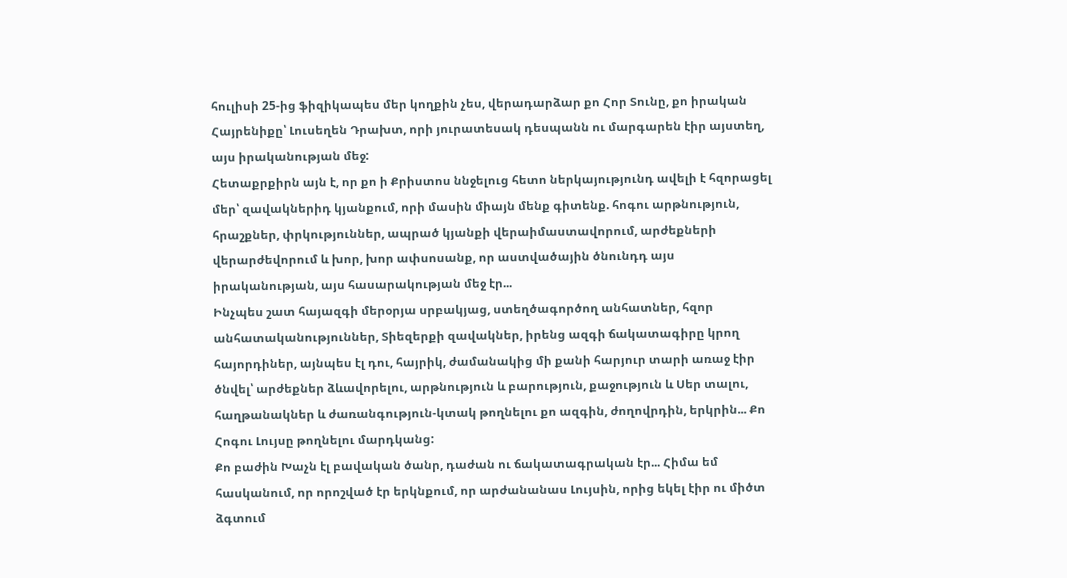հուլիսի 25-ից ֆիզիկապես մեր կողքին չես, վերադարձար քո Հոր Տունը, քո իրական Հայրենիքը՝ Լուսեղեն Դրախտ, որի յուրատեսակ դեսպանն ու մարգարեն էիր այստեղ, այս իրականության մեջ:
Հետաքրքիրն այն է, որ քո ի Քրիստոս ննջելուց հետո ներկայությունդ ավելի է հզորացել մեր՝ զավակներիդ կյանքում, որի մասին միայն մենք գիտենք. հոգու արթնություն, հրաշքներ, փրկություններ, ապրած կյանքի վերաիմաստավորում, արժեքների վերարժեվորում և խոր, խոր ափսոսանք, որ աստվածային ծնունդդ այս իրականության, այս հասարակության մեջ էր...
Ինչպես շատ հայազգի մերօրյա սրբակյաց, ստեղծագործող անհատներ, հզոր անհատականություններ, Տիեզերքի զավակներ, իրենց ազգի ճակատագիրը կրող հայորդիներ, այնպես էլ դու, հայրիկ, ժամանակից մի քանի հարյուր տարի առաջ էիր ծնվել՝ արժեքներ ձևավորելու, արթնություն և բարություն, քաջություն և Սեր տալու, հաղթանակներ և ժառանգություն-կտակ թողնելու քո ազգին, ժողովրդին, երկրին... Քո Հոգու Լույսը թողնելու մարդկանց:
Քո բաժին Խաչն էլ բավական ծանր, դաժան ու ճակատագրական էր... Հիմա եմ հասկանում, որ որոշված էր երկնքում, որ արժանանաս Լույսին, որից եկել էիր ու միծտ ձգտում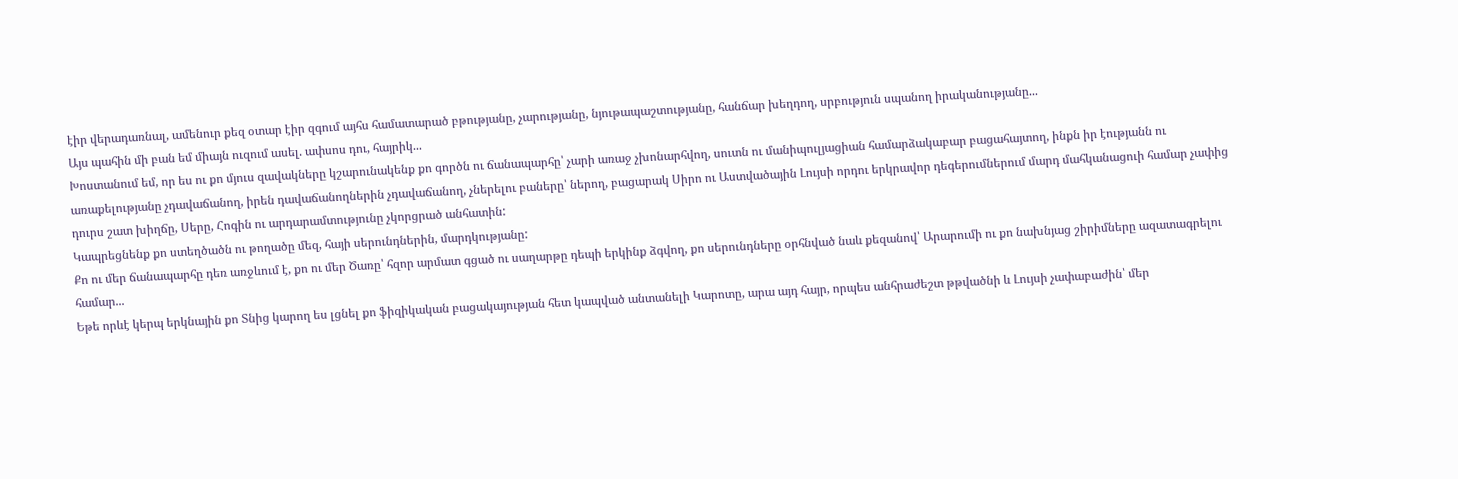էիր վերադառնալ, ամենուր քեզ օտար էիր զգում այհս համատարած բթությանը, չարությանը, նյութապաշտությանը, հանճար խեղդող, սրբություն սպանող իրականությանը...
Այս պահին մի բան եմ միայն ուզում ասել. ափսոս դու, հայրիկ...
Խոստանում եմ, որ ես ու քո մյուս զավակները կշարունակենք քո գործն ու ճանապարհը՝ չարի առաջ չխոնարհվող, սուտն ու մանիպուլյացիան համարձակաբար բացահայտող, ինքն իր էությանն ու առաքելությանը չդավաճանող, իրեն դավաճանողներին չդավաճանող, չներելու բաները՝ ներող, բացարակ Սիրո ու Աստվածային Լույսի որդու երկրավոր դեգերումներում մարդ մահկանացուի համար չափից դուրս շատ խիղճը, Սերը, Հոգին ու արդարամտությունը չկորցրած անհատին:
Կապրեցնենք քո ստեղծածն ու թողածը մեզ, հայի սերունդներին, մարդկությանը:
Քո ու մեր ճանապարհը դեռ առջևում է, քո ու մեր Ծառը՝ հզոր արմատ գցած ու սաղարթը դեպի երկինք ձգվող, քո սերունդները օրհնված նաև քեզանով՝ Արարումի ու քո նախնյաց շիրիմները ազատագրելու համար...
Եթե որևէ կերպ երկնային քո Տնից կարող ես լցնել քո ֆիզիկական բացակայության հետ կապված անտանելի Կարոտը, արա այդ հայր, որպես անհրաժեշտ թթվածնի և Լույսի չափաբաժին՝ մեր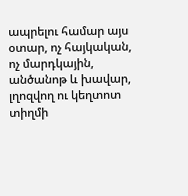ապրելու համար այս օտար, ոչ հայկական, ոչ մարդկային, անծանոթ և խավար, լղոզվող ու կեղտոտ տիղմի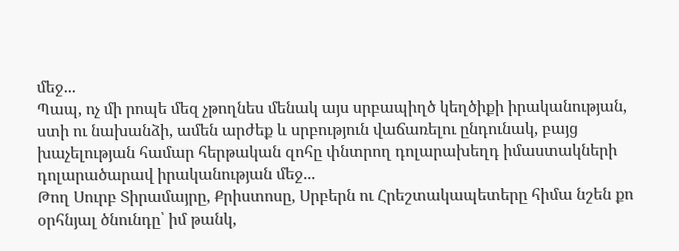մեջ...
Պապ, ոչ մի րոպե մեզ չթողնես մենակ այս սրբապիղծ կեղծիքի իրականության, ստի ու նախանձի, ամեն արժեք և սրբություն վաճառելու ընդունակ, բայց խաչելության համար հերթական զոհը փնտրող դոլարախեղդ իմաստակների դոլարածարավ իրականության մեջ...
Թող Սուրբ Տիրամայրը, Քրիստոսը, Սրբերն ու Հրեշտակապետերը հիմա նշեն քո օրհնյալ ծնունդը՝ իմ թանկ,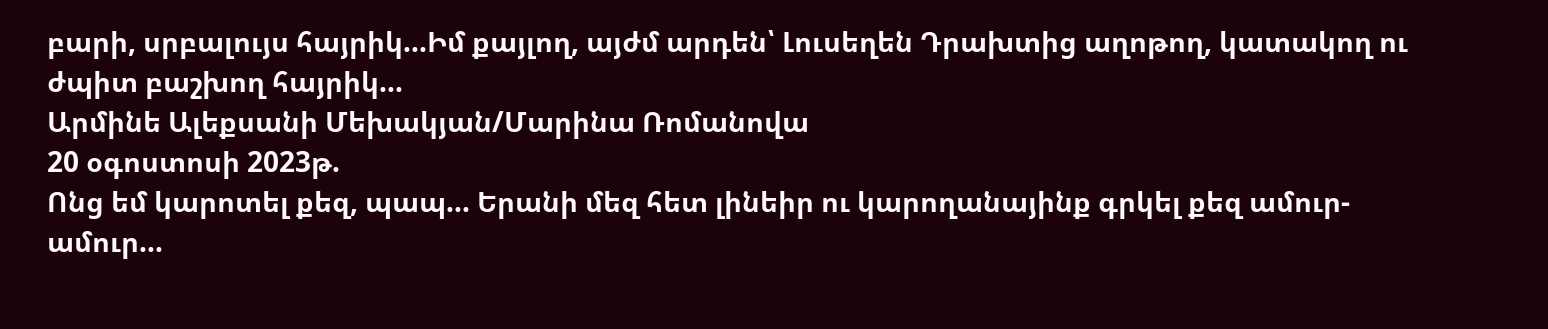բարի, սրբալույս հայրիկ...Իմ քայլող, այժմ արդեն՝ Լուսեղեն Դրախտից աղոթող, կատակող ու ժպիտ բաշխող հայրիկ...
Արմինե Ալեքսանի Մեխակյան/Մարինա Ռոմանովա
20 օգոստոսի 2023թ.
Ոնց եմ կարոտել քեզ, պապ... Երանի մեզ հետ լինեիր ու կարողանայինք գրկել քեզ ամուր-ամուր...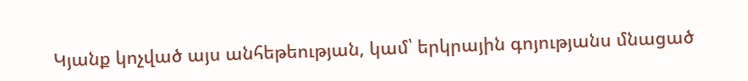Կյանք կոչված այս անհեթեության, կամ՝ երկրային գոյությանս մնացած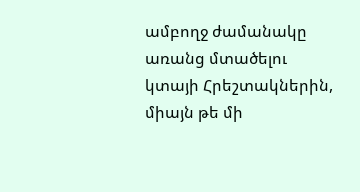ամբողջ ժամանակը առանց մտածելու կտայի Հրեշտակներին, միայն թե մի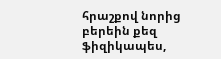հրաշքով նորից բերեին քեզ ֆիզիկապես,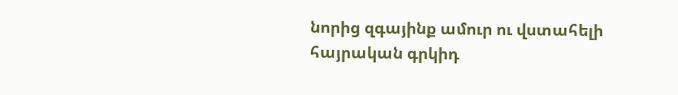նորից զգայինք ամուր ու վստահելի հայրական գրկիդ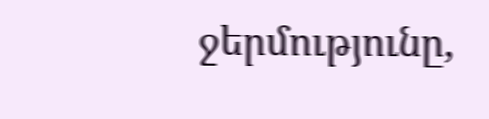ջերմությունը,